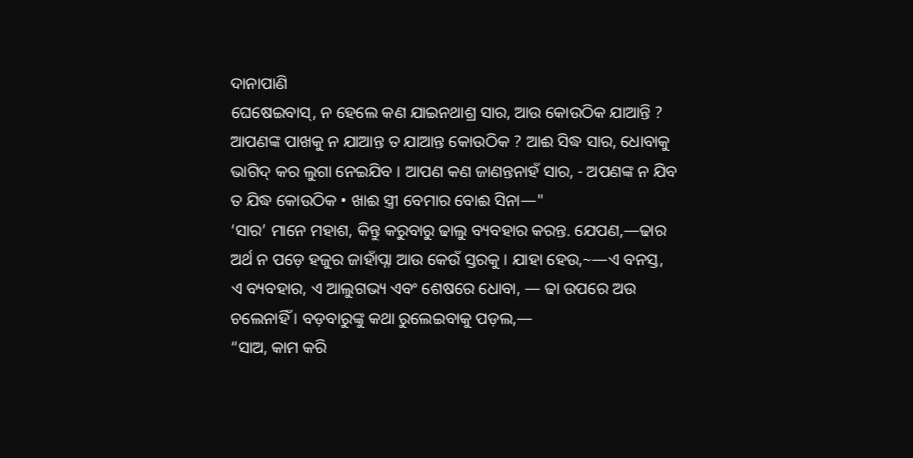ଦାନାପାଣି
ଘେଷେଇବାସ୍, ନ ହେଲେ କଣ ଯାଇନଥାଶ୍ର ସାର, ଆଉ କୋଉଠିକ ଯାଆନ୍ତି ? ଆପଣଙ୍କ ପାଖକୁ ନ ଯାଆନ୍ତ ତ ଯାଆନ୍ତ କୋଉଠିକ ? ଆଈ ସିଦ୍ଧ ସାର, ଧୋବାକୁ ଭାଗିଦ୍ କର ଲୁଗା ନେଇଯିବ । ଆପଣ କଣ ଜାଣନ୍ତନାହଁ ସାର, - ଅପଣଙ୍କ ନ ଯିବ ତ ଯିଦ୍ଧ କୋଉଠିକ • ଖାଈ ସ୍ତ୍ରୀ ବେମାର ବୋଈ ସିନା—"
‘ସାର’ ମାନେ ମହାଶ, କିନ୍ତୁ କରୁବାରୁ ଢାଲୁ ବ୍ୟବହାର କରନ୍ତ. ଯେପଣ,—ଢାର ଅର୍ଥ ନ ପଡ଼େ ହଜୁର ଜାହାଁପ୍ନା ଆଉ କେଉଁ ସ୍ତରକୁ । ଯାହା ହେଉ,~—ଏ ବନସ୍ତ, ଏ ବ୍ୟବହାର, ଏ ଆଲୁଗଭ୍ୟ ଏବଂ ଶେଷରେ ଧୋବା, — ଢା ଉପରେ ଅଉ ଚଲେନାହିଁ । ବଡ଼ବାରୁଙ୍କୁ କଥା ରୁଲେଇବାକୁ ପଡ଼ଲ,—
“ସାଅ, କାମ କରି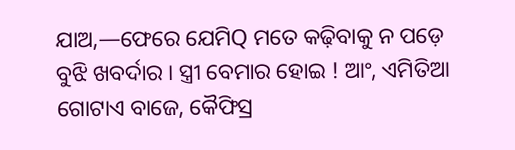ଯାଅ,—ଫେରେ ଯେମିQ ମତେ କଢ଼ିବାକୁ ନ ପଡ଼େ ବୁଝି ଖବର୍ଦାର । ସ୍ତ୍ରୀ ବେମାର ହୋଇ ! ଆଂ, ଏମିତିଆ ଗୋଟାଏ ବାଜେ, କୈଫିସ୍ର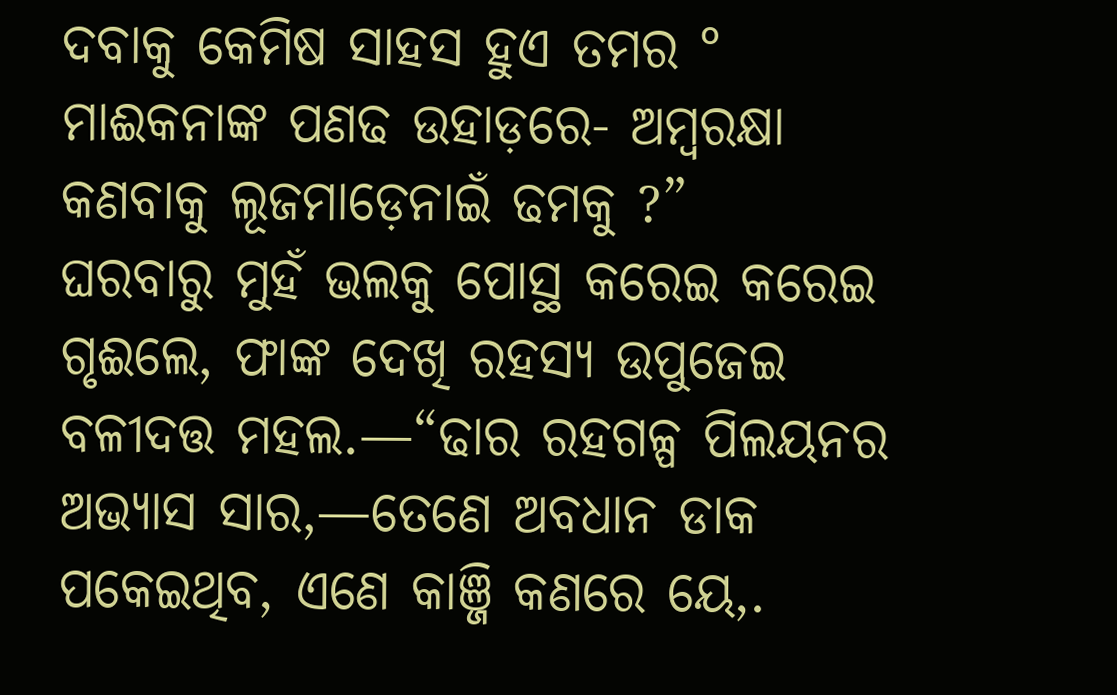ଦବାକୁ କେମିଷ ସାହସ ହୁଏ ତମର ° ମାଈକନାଙ୍କ ପଣଢ ଉହାଡ଼ରେ- ଅମ୍ବରକ୍ଷା କଣବାକୁ ଲୂଜମାଡ଼େନାଇଁ ଢମକୁ ?”
ଘରବାରୁ ମୁହଁ ଭଲକୁ ପୋସ୍ଥ କରେଇ କରେଇ ଗୃଈଲେ, ଫାଙ୍କ ଦେଖି ରହସ୍ୟ ଉପୁଜେଇ ବଳୀଦତ୍ତ ମହଲ.—“ଢାର ରହଗଳ୍ପ ପିଲୟନର ଅଭ୍ୟାସ ସାର,—ତେଣେ ଅବଧାନ ଡାକ ପକେଇଥିବ, ଏଣେ କାଞ୍ଜି କଣରେ ୟେ,.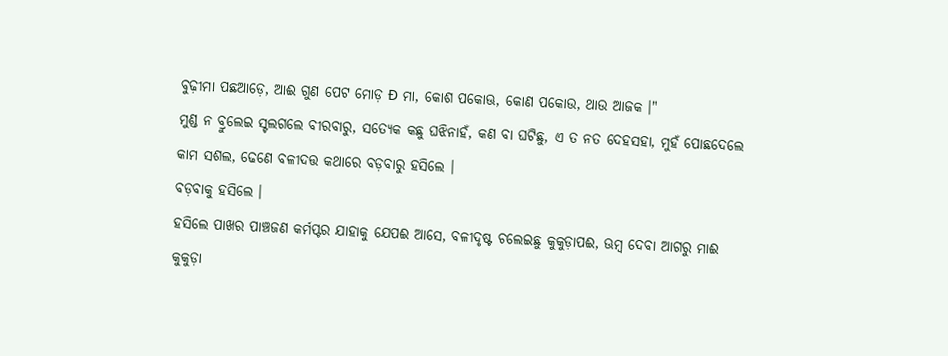ବୁଢ଼ୀମା ପଛଆଡ଼େ, ଆଈ ଗୁଣ ପେଟ ମୋଡ଼ Ð ମା, କୋଶ ପକୋଊ, କୋଣ ପକୋଉ, ଥାଉ ଆଜକ ।"
ମୁଣ୍ଡ ନ ବ୍ରୁଲେଇ ସ୍ଟଲଗଲେ ବୀରବାରୁ, ସତ୍ୟେକ କଛୁ ଘଝିନାହଁ, କଣ ବା ଘଟିଛୁ, ଏ ତ ନତ ଦେହସହା, ମୁହଁ ପୋଛଦେଲେ କାମ ସଶଲ, ଢେଣେ ବଳୀଦତ୍ତ କଥାରେ ବଡ଼ବାରୁ ହସିଲେ ।
ବଡ଼ବାକୁ ହସିଲେ ।
ହସିଲେ ପାଖର ପାଞ୍ଚଜଣ କର୍ମପ୍ଟର ଯାହାକୁ ଯେପଈ ଆସେ, ବଳୀଦୃଷ୍ଟ ଚଲେଇଛୁ କୁକୁଡ଼ାପଈ, ଊମ୍ବ ଦେବା ଆଗରୁ ମାଈ କୁକୁଡ଼ା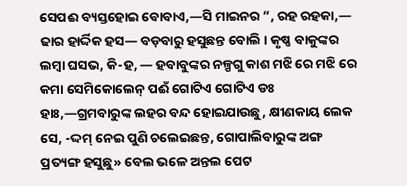ସେପଈ ବ୍ୟସ୍ତହୋଇ ବୋବାଏ,—ସି ମାଇନର ”, ରହ ରହକା,— ଢାର ହାର୍ଦ୍ଦିକ ହସ— ବଡ଼ବାରୁ ହସୁଛନ୍ତ ବୋଲି । କୃଷ୍ଣ ବାକୁଙ୍କର ଲମ୍ବା ଘସଭ, କି-ହ, — ହବାବୁଙ୍କର ନଳ୍ପଗୁ କାଶ ମଝି ରେ ମଝି ରେ କମା ସେମିକୋଲେନ୍ ପଈଁ ଗୋଟିଏ ଗୋଟିଏ ଡଃ ହାଃ,—ଗ୍ରମବାରୁଙ୍କ ଲହର ବନ୍ଦ ହୋଇଯାଉଛୁ, କ୍ଷୀଣକାୟ ଲେକ ସେ, -ଦ୍ଦମ୍ ନେଇ ପୁଣି ଚଲେଇଛନ୍ତ, ଗୋପାଲିବାରୁଙ୍କ ଅଙ୍ଗ ପ୍ରତ୍ୟଙ୍ଗ ହସୁଛୁ» ବେଲ ଭଳେ ଅନ୍ତଲ ପେଟ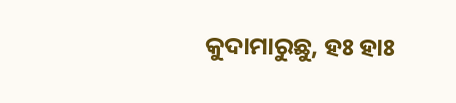କୁଦାମାରୁଛୁ, ହଃ ହାଃ